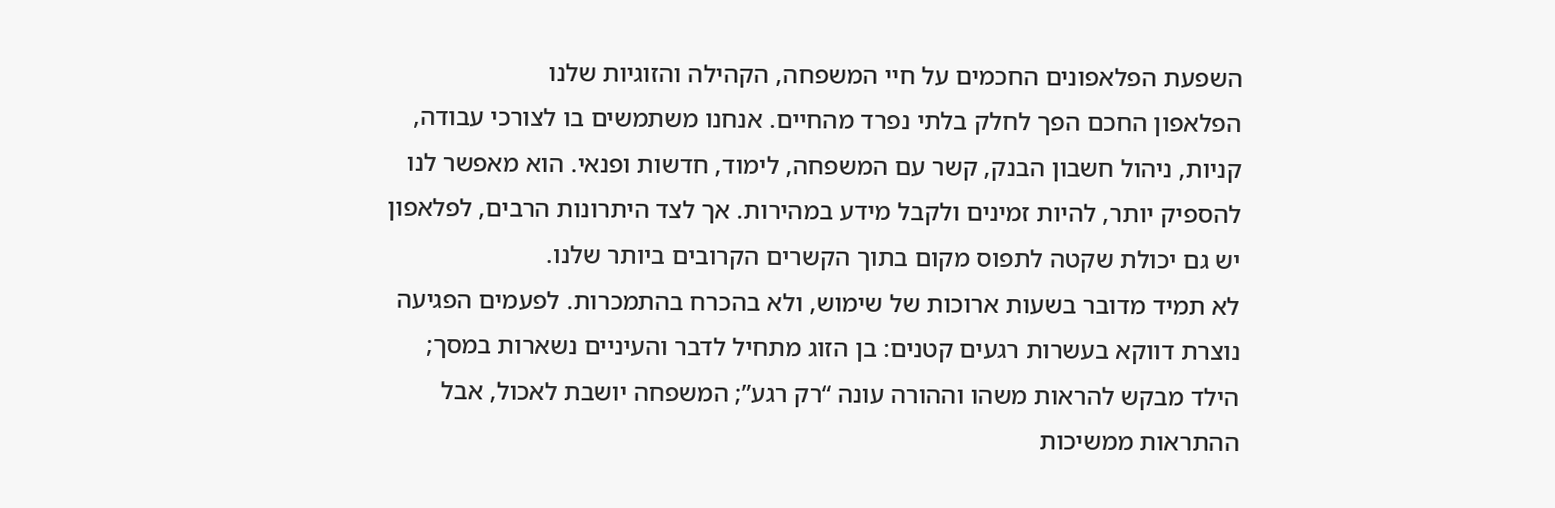השפעת הפלאפונים החכמים על חיי המשפחה, הקהילה והזוגיות שלנו
הפלאפון החכם הפך לחלק בלתי נפרד מהחיים. אנחנו משתמשים בו לצורכי עבודה, קניות, ניהול חשבון הבנק, קשר עם המשפחה, לימוד, חדשות ופנאי. הוא מאפשר לנו להספיק יותר, להיות זמינים ולקבל מידע במהירות. אך לצד היתרונות הרבים, לפלאפון יש גם יכולת שקטה לתפוס מקום בתוך הקשרים הקרובים ביותר שלנו.
לא תמיד מדובר בשעות ארוכות של שימוש, ולא בהכרח בהתמכרות. לפעמים הפגיעה נוצרת דווקא בעשרות רגעים קטנים: בן הזוג מתחיל לדבר והעיניים נשארות במסך; הילד מבקש להראות משהו וההורה עונה “רק רגע”; המשפחה יושבת לאכול, אבל ההתראות ממשיכות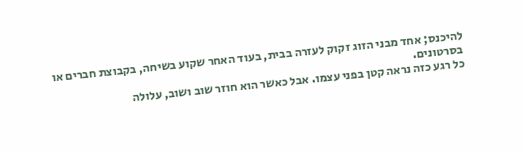להיכנס; אחד מבני הזוג זקוק לעזרה בבית, בעוד האחר שקוע בשיחה, בקבוצת חברים או בסרטונים.
כל רגע כזה נראה קטן בפני עצמו. אבל כאשר הוא חוזר שוב ושוב, עלולה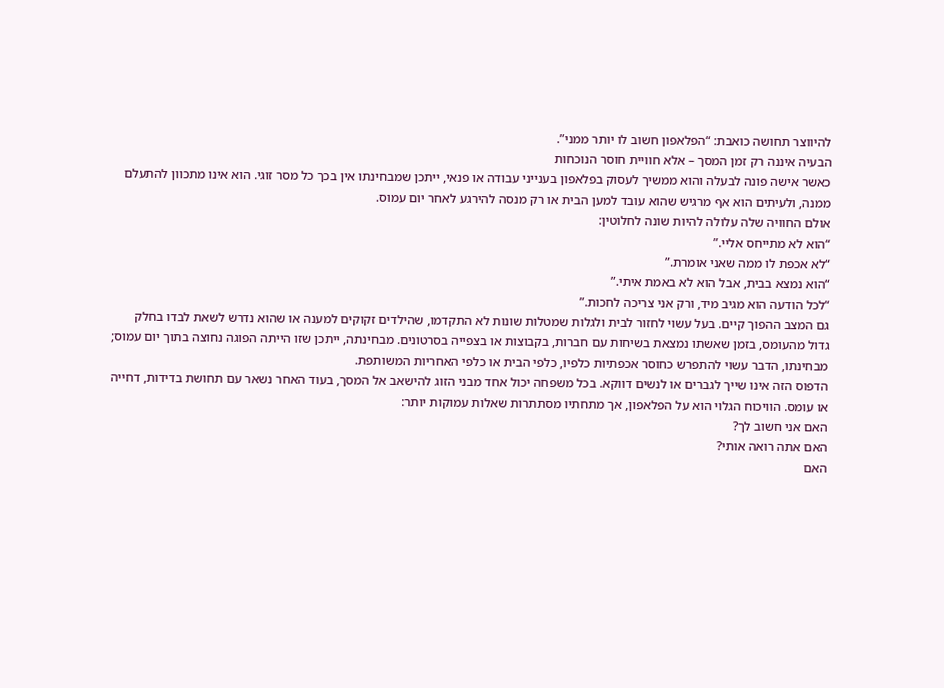להיווצר תחושה כואבת: “הפלאפון חשוב לו יותר ממני”.
הבעיה איננה רק זמן המסך – אלא חוויית חוסר הנוכחות
כאשר אישה פונה לבעלה והוא ממשיך לעסוק בפלאפון בענייני עבודה או פנאי, ייתכן שמבחינתו אין בכך כל מסר זוגי. הוא אינו מתכוון להתעלם ממנה, ולעיתים הוא אף מרגיש שהוא עובד למען הבית או רק מנסה להירגע לאחר יום עמוס.
אולם החוויה שלה עלולה להיות שונה לחלוטין:
“הוא לא מתייחס אליי.”
“לא אכפת לו ממה שאני אומרת.”
“הוא נמצא בבית, אבל הוא לא באמת איתי.”
“לכל הודעה הוא מגיב מיד, ורק אני צריכה לחכות.”
גם המצב ההפוך קיים. בעל עשוי לחזור לבית ולגלות שמטלות שונות לא התקדמו, שהילדים זקוקים למענה או שהוא נדרש לשאת לבדו בחלק גדול מהעומס, בזמן שאשתו נמצאת בשיחות עם חברות, בקבוצות או בצפייה בסרטונים. מבחינתה, ייתכן שזו הייתה הפוגה נחוצה בתוך יום עמוס; מבחינתו, הדבר עשוי להתפרש כחוסר אכפתיות כלפיו, כלפי הבית או כלפי האחריות המשותפת.
הדפוס הזה אינו שייך לגברים או לנשים דווקא. בכל משפחה יכול אחד מבני הזוג להישאב אל המסך, בעוד האחר נשאר עם תחושת בדידות, דחייה או עומס. הוויכוח הגלוי הוא על הפלאפון, אך מתחתיו מסתתרות שאלות עמוקות יותר:
האם אני חשוב לך?
האם אתה רואה אותי?
האם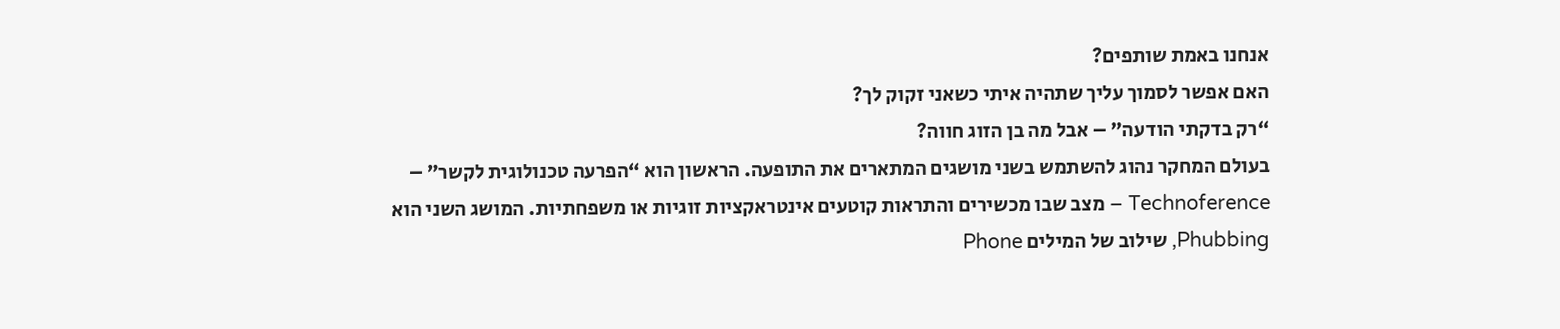אנחנו באמת שותפים?
האם אפשר לסמוך עליך שתהיה איתי כשאני זקוק לך?
“רק בדקתי הודעה” – אבל מה בן הזוג חווה?
בעולם המחקר נהוג להשתמש בשני מושגים המתארים את התופעה. הראשון הוא “הפרעה טכנולוגית לקשר” – Technoference – מצב שבו מכשירים והתראות קוטעים אינטראקציות זוגיות או משפחתיות. המושג השני הוא Phubbing, שילוב של המילים Phone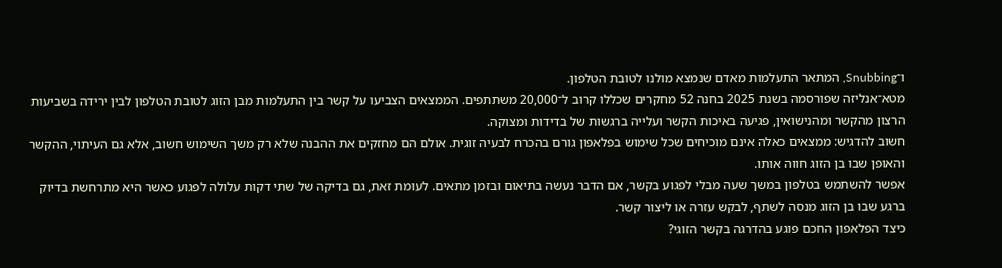ו־Snubbing, המתאר התעלמות מאדם שנמצא מולנו לטובת הטלפון.
מטא־אנליזה שפורסמה בשנת 2025 בחנה 52 מחקרים שכללו קרוב ל־20,000 משתתפים. הממצאים הצביעו על קשר בין התעלמות מבן הזוג לטובת הטלפון לבין ירידה בשביעות הרצון מהקשר ומהנישואין, פגיעה באיכות הקשר ועלייה ברגשות של בדידות ומצוקה.
חשוב להדגיש: ממצאים כאלה אינם מוכיחים שכל שימוש בפלאפון גורם בהכרח לבעיה זוגית. אולם הם מחזקים את ההבנה שלא רק משך השימוש חשוב, אלא גם העיתוי, ההקשר והאופן שבו בן הזוג חווה אותו.
אפשר להשתמש בטלפון במשך שעה מבלי לפגוע בקשר, אם הדבר נעשה בתיאום ובזמן מתאים. לעומת זאת, גם בדיקה של שתי דקות עלולה לפגוע כאשר היא מתרחשת בדיוק ברגע שבו בן הזוג מנסה לשתף, לבקש עזרה או ליצור קשר.
כיצד הפלאפון החכם פוגע בהדרגה בקשר הזוגי?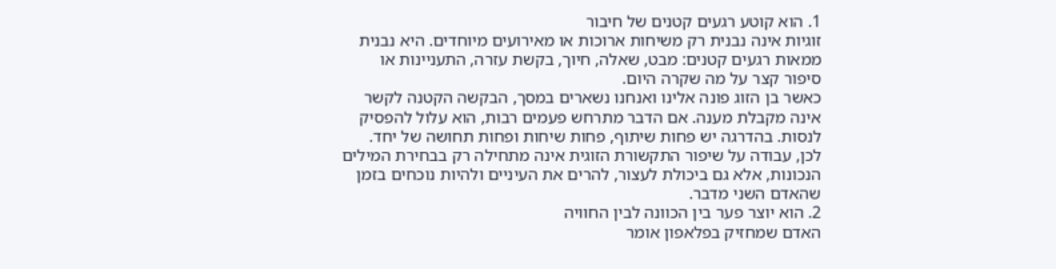1. הוא קוטע רגעים קטנים של חיבור
זוגיות אינה נבנית רק משיחות ארוכות או מאירועים מיוחדים. היא נבנית ממאות רגעים קטנים: מבט, שאלה, חיוך, בקשת עזרה, התעניינות או סיפור קצר על מה שקרה היום.
כאשר בן הזוג פונה אלינו ואנחנו נשארים במסך, הבקשה הקטנה לקשר אינה מקבלת מענה. אם הדבר מתרחש פעמים רבות, הוא עלול להפסיק לנסות. בהדרגה יש פחות שיתוף, פחות שיחות ופחות תחושה של יחד.
לכן, עבודה על שיפור התקשורת הזוגית אינה מתחילה רק בבחירת המילים הנכונות, אלא גם ביכולת לעצור, להרים את העיניים ולהיות נוכחים בזמן שהאדם השני מדבר.
2. הוא יוצר פער בין הכוונה לבין החוויה
האדם שמחזיק בפלאפון אומר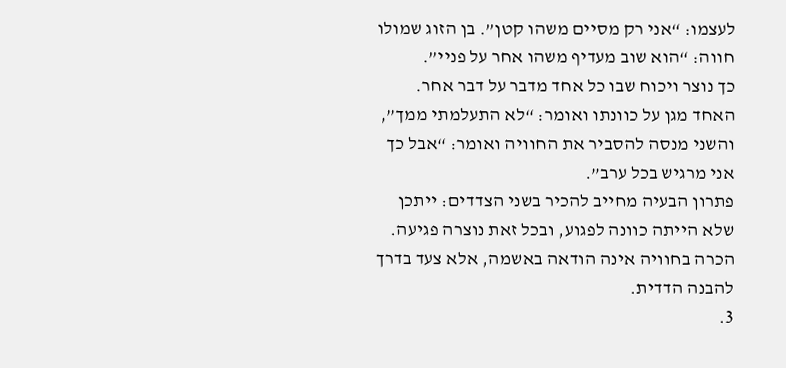לעצמו: “אני רק מסיים משהו קטן”. בן הזוג שמולו חווה: “הוא שוב מעדיף משהו אחר על פניי”.
כך נוצר ויכוח שבו כל אחד מדבר על דבר אחר. האחד מגן על כוונתו ואומר: “לא התעלמתי ממך”, והשני מנסה להסביר את החוויה ואומר: “אבל כך אני מרגיש בכל ערב”.
פתרון הבעיה מחייב להכיר בשני הצדדים: ייתכן שלא הייתה כוונה לפגוע, ובכל זאת נוצרה פגיעה. הכרה בחוויה אינה הודאה באשמה, אלא צעד בדרך להבנה הדדית.
3.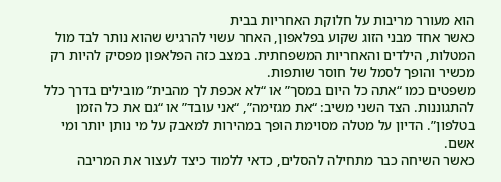הוא מעורר מריבות על חלוקת האחריות בבית
כאשר אחד מבני הזוג שקוע בפלאפון, האחר עשוי להרגיש שהוא נותר לבד מול המטלות, הילדים והאחריות המשפחתית. במצב כזה הפלאפון מפסיק להיות רק מכשיר והופך לסמל של חוסר שותפות.
משפטים כמו “אתה כל היום במסך” או “לא אכפת לך מהבית” מובילים בדרך כלל להתגוננות. הצד השני משיב: “את מגזימה”, “אני עובד” או “גם את כל הזמן בטלפון”. הדיון על מטלה מסוימת הופך במהירות למאבק על מי נותן יותר ומי אשם.
כאשר השיחה כבר מתחילה להסלים, כדאי ללמוד כיצד לעצור את המריבה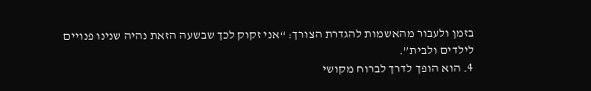בזמן ולעבור מהאשמות להגדרת הצורך: “אני זקוק לכך שבשעה הזאת נהיה שנינו פנויים לילדים ולבית”.
4. הוא הופך לדרך לברוח מקושי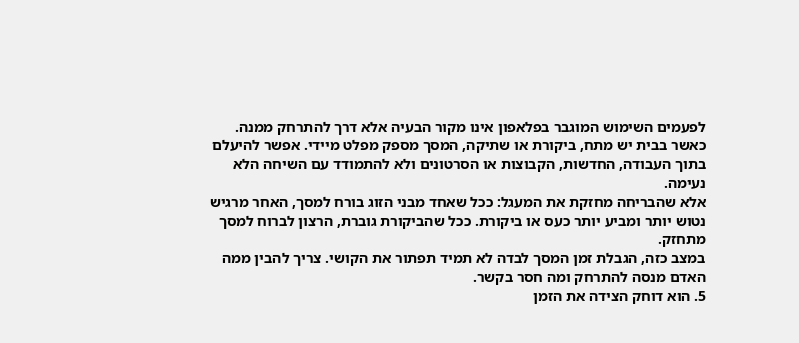לפעמים השימוש המוגבר בפלאפון אינו מקור הבעיה אלא דרך להתרחק ממנה. כאשר בבית יש מתח, ביקורת או שתיקה, המסך מספק מפלט מיידי. אפשר להיעלם בתוך העבודה, החדשות, הקבוצות או הסרטונים ולא להתמודד עם השיחה הלא נעימה.
אלא שהבריחה מחזקת את המעגל: ככל שאחד מבני הזוג בורח למסך, האחר מרגיש נטוש יותר ומביע יותר כעס או ביקורת. ככל שהביקורת גוברת, הרצון לברוח למסך מתחזק.
במצב כזה, הגבלת זמן המסך לבדה לא תמיד תפתור את הקושי. צריך להבין ממה האדם מנסה להתרחק ומה חסר בקשר.
5. הוא דוחק הצידה את הזמן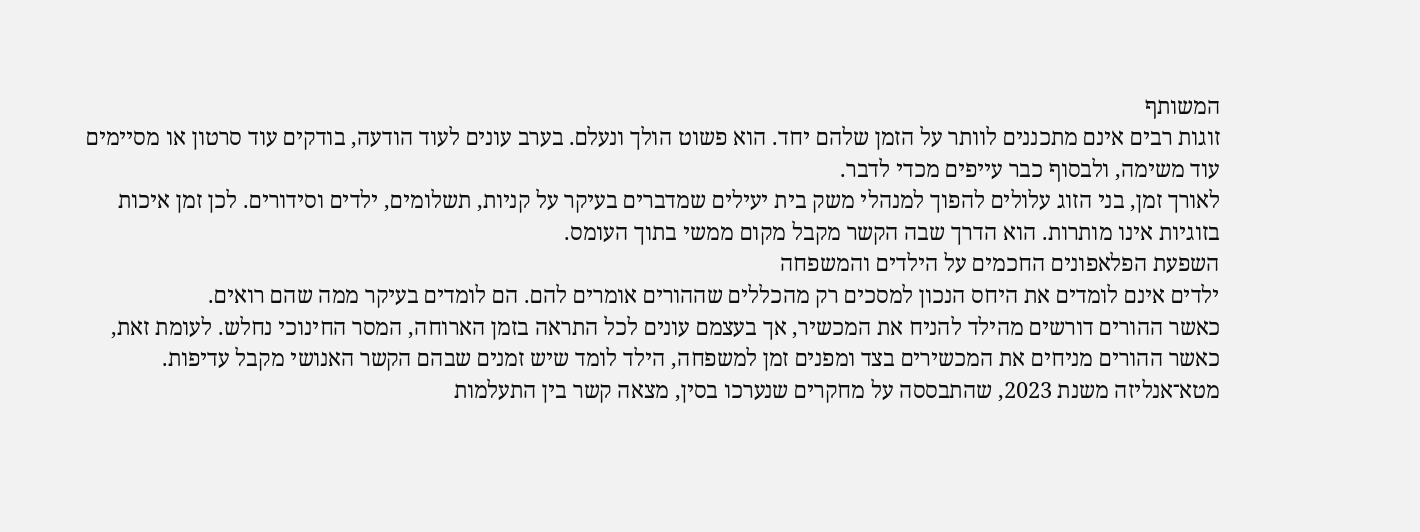המשותף
זוגות רבים אינם מתכננים לוותר על הזמן שלהם יחד. הוא פשוט הולך ונעלם. בערב עונים לעוד הודעה, בודקים עוד סרטון או מסיימים עוד משימה, ולבסוף כבר עייפים מכדי לדבר.
לאורך זמן, בני הזוג עלולים להפוך למנהלי משק בית יעילים שמדברים בעיקר על קניות, תשלומים, ילדים וסידורים. לכן זמן איכות בזוגיות אינו מותרות. הוא הדרך שבה הקשר מקבל מקום ממשי בתוך העומס.
השפעת הפלאפונים החכמים על הילדים והמשפחה
ילדים אינם לומדים את היחס הנכון למסכים רק מהכללים שההורים אומרים להם. הם לומדים בעיקר ממה שהם רואים.
כאשר ההורים דורשים מהילד להניח את המכשיר, אך בעצמם עונים לכל התראה בזמן הארוחה, המסר החינוכי נחלש. לעומת זאת, כאשר ההורים מניחים את המכשירים בצד ומפנים זמן למשפחה, הילד לומד שיש זמנים שבהם הקשר האנושי מקבל עדיפות.
מטא־אנליזה משנת 2023, שהתבססה על מחקרים שנערכו בסין, מצאה קשר בין התעלמות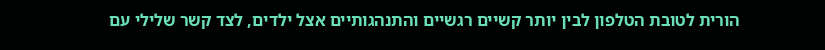הורית לטובת הטלפון לבין יותר קשיים רגשיים והתנהגותיים אצל ילדים, לצד קשר שלילי עם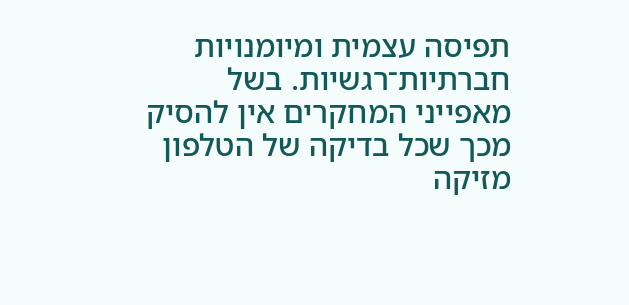תפיסה עצמית ומיומנויות חברתיות־רגשיות. בשל מאפייני המחקרים אין להסיק מכך שכל בדיקה של הטלפון מזיקה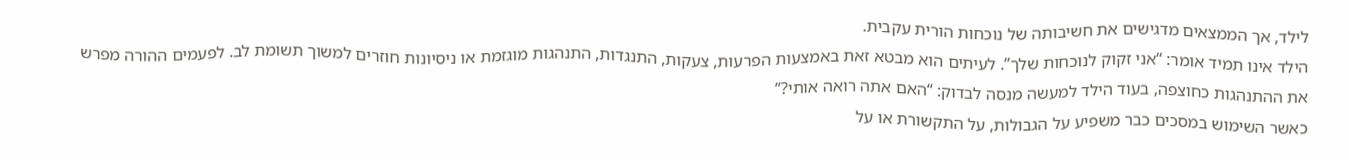לילד, אך הממצאים מדגישים את חשיבותה של נוכחות הורית עקבית.
הילד אינו תמיד אומר: “אני זקוק לנוכחות שלך”. לעיתים הוא מבטא זאת באמצעות הפרעות, צעקות, התנגדות, התנהגות מוגזמת או ניסיונות חוזרים למשוך תשומת לב. לפעמים ההורה מפרש את ההתנהגות כחוצפה, בעוד הילד למעשה מנסה לבדוק: “האם אתה רואה אותי?”
כאשר השימוש במסכים כבר משפיע על הגבולות, על התקשורת או על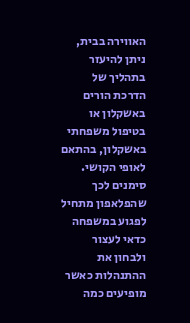האווירה בבית, ניתן להיעזר בתהליך של הדרכת הורים באשקלון או בטיפול משפחתי באשקלון, בהתאם לאופי הקושי.
סימנים לכך שהפלאפון מתחיל לפגוע במשפחה
כדאי לעצור ולבחון את ההתנהלות כאשר מופיעים כמה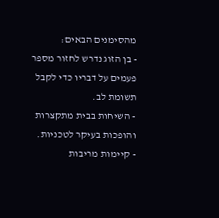מהסימנים הבאים:
- בן הזוג נדרש לחזור מספר פעמים על דבריו כדי לקבל תשומת לב.
- השיחות בבית מתקצרות והופכות בעיקר לטכניות.
- קיימות מריבות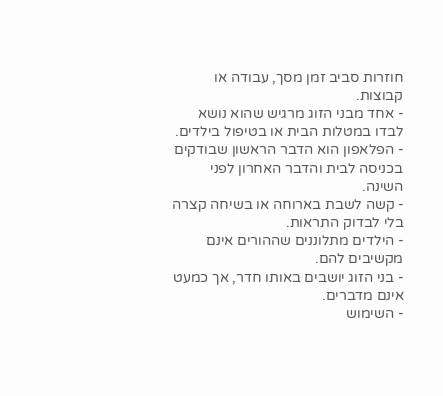חוזרות סביב זמן מסך, עבודה או קבוצות.
- אחד מבני הזוג מרגיש שהוא נושא לבדו במטלות הבית או בטיפול בילדים.
- הפלאפון הוא הדבר הראשון שבודקים בכניסה לבית והדבר האחרון לפני השינה.
- קשה לשבת בארוחה או בשיחה קצרה בלי לבדוק התראות.
- הילדים מתלוננים שההורים אינם מקשיבים להם.
- בני הזוג יושבים באותו חדר, אך כמעט אינם מדברים.
- השימוש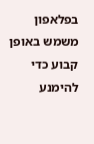בפלאפון משמש באופן קבוע כדי להימנע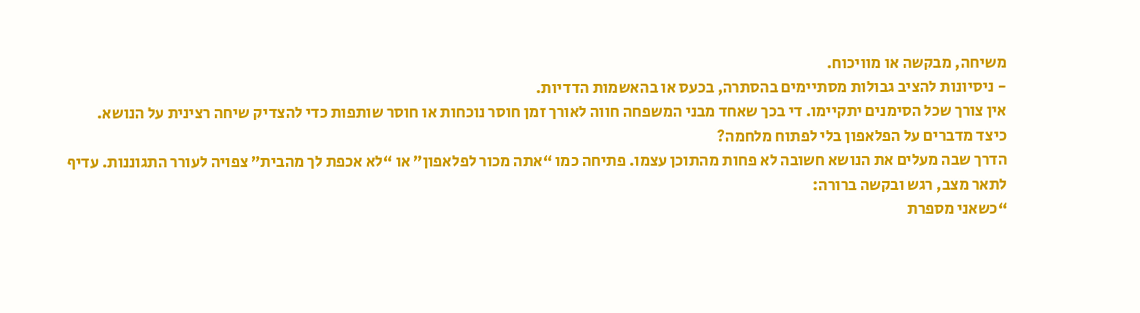משיחה, מבקשה או מוויכוח.
- ניסיונות להציב גבולות מסתיימים בהסתרה, בכעס או בהאשמות הדדיות.
אין צורך שכל הסימנים יתקיימו. די בכך שאחד מבני המשפחה חווה לאורך זמן חוסר נוכחות או חוסר שותפות כדי להצדיק שיחה רצינית על הנושא.
כיצד מדברים על הפלאפון בלי לפתוח מלחמה?
הדרך שבה מעלים את הנושא חשובה לא פחות מהתוכן עצמו. פתיחה כמו “אתה מכור לפלאפון” או “לא אכפת לך מהבית” צפויה לעורר התגוננות. עדיף לתאר מצב, רגש ובקשה ברורה:
“כשאני מספרת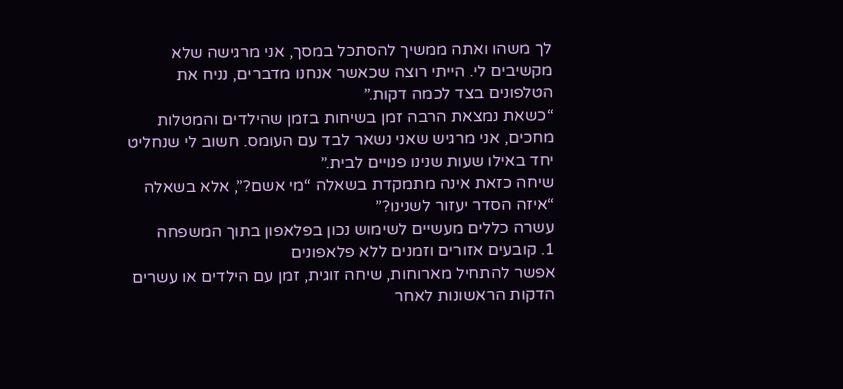לך משהו ואתה ממשיך להסתכל במסך, אני מרגישה שלא מקשיבים לי. הייתי רוצה שכאשר אנחנו מדברים, נניח את הטלפונים בצד לכמה דקות.”
“כשאת נמצאת הרבה זמן בשיחות בזמן שהילדים והמטלות מחכים, אני מרגיש שאני נשאר לבד עם העומס. חשוב לי שנחליט יחד באילו שעות שנינו פנויים לבית.”
שיחה כזאת אינה מתמקדת בשאלה “מי אשם?”, אלא בשאלה “איזה הסדר יעזור לשנינו?”
עשרה כללים מעשיים לשימוש נכון בפלאפון בתוך המשפחה
1. קובעים אזורים וזמנים ללא פלאפונים
אפשר להתחיל מארוחות, שיחה זוגית, זמן עם הילדים או עשרים הדקות הראשונות לאחר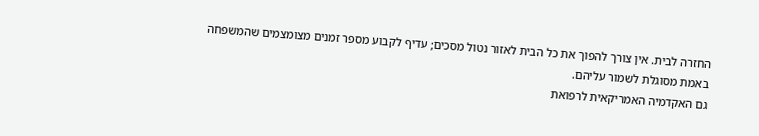החזרה לבית. אין צורך להפוך את כל הבית לאזור נטול מסכים; עדיף לקבוע מספר זמנים מצומצמים שהמשפחה באמת מסוגלת לשמור עליהם.
גם האקדמיה האמריקאית לרפואת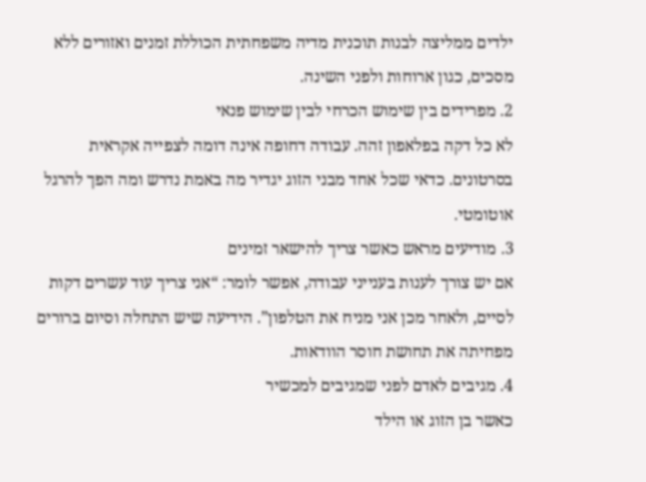ילדים ממליצה לבנות תוכנית מדיה משפחתית הכוללת זמנים ואזורים ללא מסכים, כגון ארוחות ולפני השינה.
2. מפרידים בין שימוש הכרחי לבין שימוש פנאי
לא כל דקה בפלאפון זהה. עבודה דחופה אינה דומה לצפייה אקראית בסרטונים. כדאי שכל אחד מבני הזוג יגדיר מה באמת נדרש ומה הפך להרגל אוטומטי.
3. מודיעים מראש כאשר צריך להישאר זמינים
אם יש צורך לענות בענייני עבודה, אפשר לומר: “אני צריך עוד עשרים דקות לסיים, ולאחר מכן אני מניח את הטלפון”. הידיעה שיש התחלה וסיום ברורים מפחיתה את תחושת חוסר הוודאות.
4. מגיבים לאדם לפני שמגיבים למכשיר
כאשר בן הזוג או הילד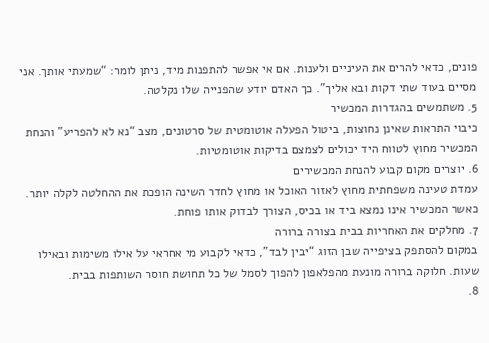פונים, כדאי להרים את העיניים ולענות. אם אי אפשר להתפנות מיד, ניתן לומר: “שמעתי אותך. אני מסיים בעוד שתי דקות ובא אליך”. כך האדם יודע שהפנייה שלו נקלטה.
5. משתמשים בהגדרות המכשיר
כיבוי התראות שאינן נחוצות, ביטול הפעלה אוטומטית של סרטונים, מצב “נא לא להפריע” והנחת המכשיר מחוץ לטווח היד יכולים לצמצם בדיקות אוטומטיות.
6. יוצרים מקום קבוע להנחת המכשירים
עמדת טעינה משפחתית מחוץ לאזור האוכל או מחוץ לחדר השינה הופכת את ההחלטה לקלה יותר. כאשר המכשיר אינו נמצא ביד או בכיס, הצורך לבדוק אותו פוחת.
7. מחלקים את האחריות בבית בצורה ברורה
במקום להסתפק בציפייה שבן הזוג “יבין לבד”, כדאי לקבוע מי אחראי על אילו משימות ובאילו שעות. חלוקה ברורה מונעת מהפלאפון להפוך לסמל של כל תחושת חוסר השותפות בבית.
8.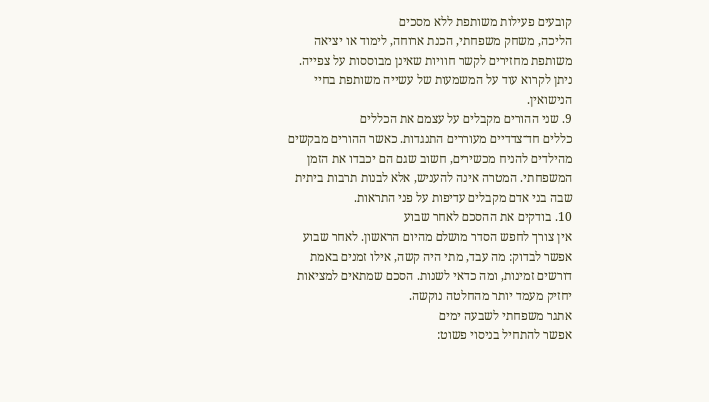קובעים פעילות משותפת ללא מסכים
הליכה, משחק משפחתי, הכנת ארוחה, לימוד או יציאה משותפת מחזירים לקשר חוויות שאינן מבוססות על צפייה. ניתן לקרוא עוד על המשמעות של עשייה משותפת בחיי הנישואין.
9. שני ההורים מקבלים על עצמם את הכללים
כללים חד־צדדיים מעוררים התנגדות. כאשר ההורים מבקשים מהילדים להניח מכשירים, חשוב שגם הם יכבדו את הזמן המשפחתי. המטרה אינה להעניש, אלא לבנות תרבות ביתית שבה בני אדם מקבלים עדיפות על פני התראות.
10. בודקים את ההסכם לאחר שבוע
אין צורך לחפש הסדר מושלם מהיום הראשון. לאחר שבוע אפשר לבדוק: מה עבד, מתי היה קשה, אילו זמנים באמת דורשים זמינות, ומה כדאי לשנות. הסכם שמתאים למציאות יחזיק מעמד יותר מהחלטה נוקשה.
אתגר משפחתי לשבעה ימים
אפשר להתחיל בניסוי פשוט: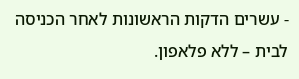- עשרים הדקות הראשונות לאחר הכניסה לבית – ללא פלאפון.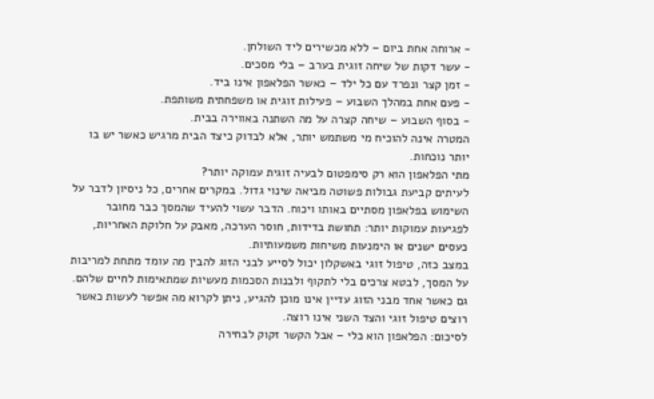- ארוחה אחת ביום – ללא מכשירים ליד השולחן.
- עשר דקות של שיחה זוגית בערב – בלי מסכים.
- זמן קצר ונפרד עם כל ילד – כאשר הפלאפון אינו ביד.
- פעם אחת במהלך השבוע – פעילות זוגית או משפחתית משותפת.
- בסוף השבוע – שיחה קצרה על מה השתנה באווירה בבית.
המטרה אינה להוכיח מי משתמש יותר, אלא לבדוק כיצד הבית מרגיש כאשר יש בו יותר נוכחות.
מתי הפלאפון הוא רק סימפטום לבעיה זוגית עמוקה יותר?
לעיתים קביעת גבולות פשוטה מביאה שינוי גדול. במקרים אחרים, כל ניסיון לדבר על השימוש בפלאפון מסתיים באותו ויכוח. הדבר עשוי להעיד שהמסך כבר מחובר לפגיעות עמוקות יותר: תחושת בדידות, חוסר הערכה, מאבק על חלוקת האחריות, כעסים ישנים או הימנעות משיחות משמעותיות.
במצב כזה, טיפול זוגי באשקלון יכול לסייע לבני הזוג להבין מה עומד מתחת למריבות על המסך, לבטא צרכים בלי לתקוף ולבנות הסכמות מעשיות שמתאימות לחיים שלהם.
גם כאשר אחד מבני הזוג עדיין אינו מוכן להגיע, ניתן לקרוא מה אפשר לעשות כאשר רוצים טיפול זוגי והצד השני אינו רוצה.
לסיכום: הפלאפון הוא כלי – אבל הקשר זקוק לבחירה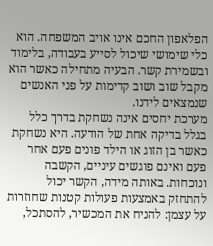הפלאפון החכם אינו אויב המשפחה. הוא כלי שימושי שיכול לסייע בעבודה, בלימוד ובשמירת קשר. הבעיה מתחילה כאשר הוא מקבל שוב ושוב קדימות על פני האנשים שנמצאים לידנו.
מערכת יחסים אינה נשחקת בדרך כלל בגלל בדיקה אחת של הודעה. היא נשחקת כאשר בן הזוג או הילד פונים פעם אחר פעם ואינם פוגשים עיניים, הקשבה ונוכחות. באותה מידה, הקשר יכול להתחזק באמצעות פעולות קטנות שחוזרות על עצמן: להניח את המכשיר, להסתכל,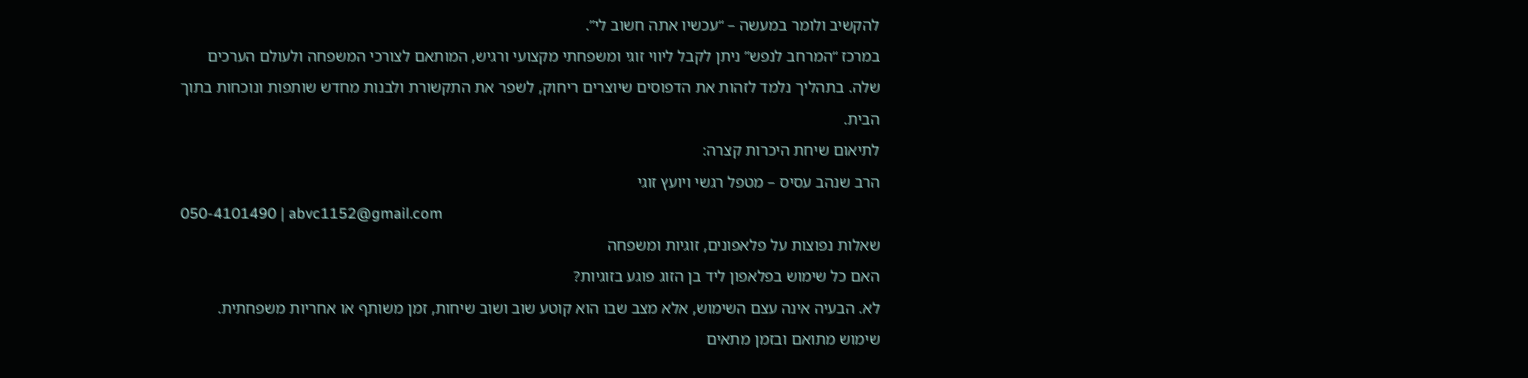להקשיב ולומר במעשה – “עכשיו אתה חשוב לי”.
במרכז “המרחב לנפש” ניתן לקבל ליווי זוגי ומשפחתי מקצועי ורגיש, המותאם לצורכי המשפחה ולעולם הערכים שלה. בתהליך נלמד לזהות את הדפוסים שיוצרים ריחוק, לשפר את התקשורת ולבנות מחדש שותפות ונוכחות בתוך הבית.
לתיאום שיחת היכרות קצרה:
הרב שנהב עסיס – מטפל רגשי ויועץ זוגי
050-4101490 | abvc1152@gmail.com
שאלות נפוצות על פלאפונים, זוגיות ומשפחה
האם כל שימוש בפלאפון ליד בן הזוג פוגע בזוגיות?
לא. הבעיה אינה עצם השימוש, אלא מצב שבו הוא קוטע שוב ושוב שיחות, זמן משותף או אחריות משפחתית. שימוש מתואם ובזמן מתאים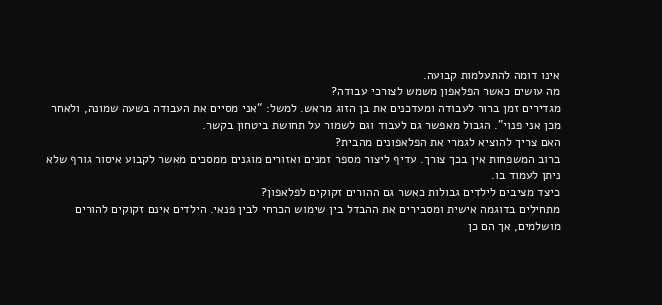אינו דומה להתעלמות קבועה.
מה עושים כאשר הפלאפון משמש לצורכי עבודה?
מגדירים זמן ברור לעבודה ומעדכנים את בן הזוג מראש. למשל: “אני מסיים את העבודה בשעה שמונה, ולאחר מכן אני פנוי”. הגבול מאפשר גם לעבוד וגם לשמור על תחושת ביטחון בקשר.
האם צריך להוציא לגמרי את הפלאפונים מהבית?
ברוב המשפחות אין בכך צורך. עדיף ליצור מספר זמנים ואזורים מוגנים ממסכים מאשר לקבוע איסור גורף שלא ניתן לעמוד בו.
כיצד מציבים לילדים גבולות כאשר גם ההורים זקוקים לפלאפון?
מתחילים בדוגמה אישית ומסבירים את ההבדל בין שימוש הכרחי לבין פנאי. הילדים אינם זקוקים להורים מושלמים, אך הם כן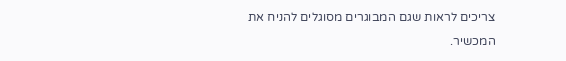צריכים לראות שגם המבוגרים מסוגלים להניח את המכשיר.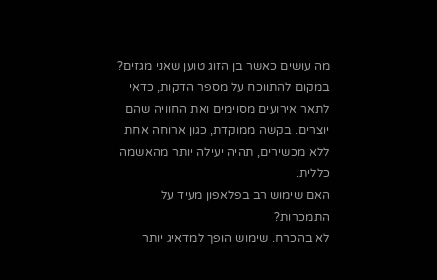מה עושים כאשר בן הזוג טוען שאני מגזים?
במקום להתווכח על מספר הדקות, כדאי לתאר אירועים מסוימים ואת החוויה שהם יוצרים. בקשה ממוקדת, כגון ארוחה אחת ללא מכשירים, תהיה יעילה יותר מהאשמה כללית.
האם שימוש רב בפלאפון מעיד על התמכרות?
לא בהכרח. שימוש הופך למדאיג יותר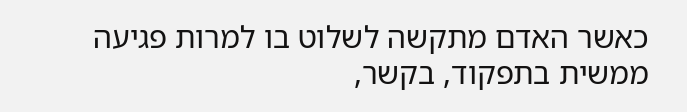כאשר האדם מתקשה לשלוט בו למרות פגיעה ממשית בתפקוד, בקשר,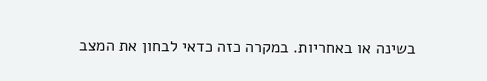בשינה או באחריות. במקרה כזה כדאי לבחון את המצב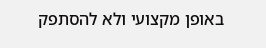באופן מקצועי ולא להסתפק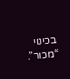בכינוי “מכור”.